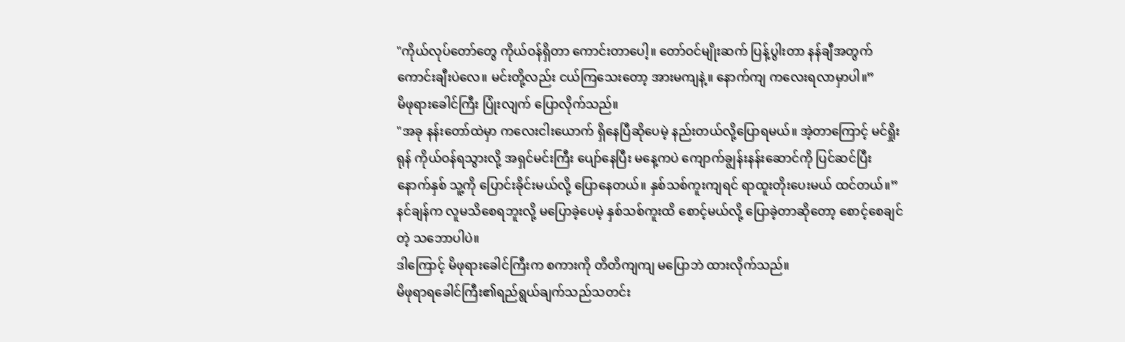"ကိုယ်လုပ်တော်တွေ ကိုယ်ဝန်ရှိတာ ကောင်းတာပေါ့။ တော်ဝင်မျိုးဆက် ပြန့်ပွါးတာ နန်ချီအတွက်ကောင်းချီးပဲလေ။ မင်းတို့လည်း ငယ်ကြသေးတော့ အားမကျနဲ့။ နောက်ကျ ကလေးရလာမှာပါ။”
မိဖုရားခေါင်ကြီး ပြုံးလျက် ပြောလိုက်သည်။
"အခု နန်းတော်ထဲမှာ ကလေးငါးယောက် ရှိနေပြီဆိုပေမဲ့ နည်းတယ်လို့ပြောရမယ်။ အဲ့တာကြောင့် မင်ရှိုးရုန် ကိုယ်ဝန်ရသွားလို့ အရှင်မင်းကြီး ပျော်နေပြီး မနေ့ကပဲ ကျောက်ချွန်းနန်းဆောင်ကို ပြင်ဆင်ပြီး နောက်နှစ် သူ့ကို ပြောင်းခိုင်းမယ်လို့ ပြောနေတယ်။ နှစ်သစ်ကူးကျရင် ရာထူးတိုးပေးမယ် ထင်တယ်။”
နင်ချန်က လူမသိစေရဘူးလို့ မပြောခဲ့ပေမဲ့ နှစ်သစ်ကူးထိ စောင့်မယ်လို့ ပြောခဲ့တာဆိုတော့ စောင့်စေချင်တဲ့ သဘောပါပဲ။
ဒါကြောင့် မိဖုရားခေါင်ကြီးက စကားကို တိတိကျကျ မပြောဘဲ ထားလိုက်သည်။
မိဖုရာရခေါင်ကြီး၏ရည်ရွယ်ချက်သည်သတင်း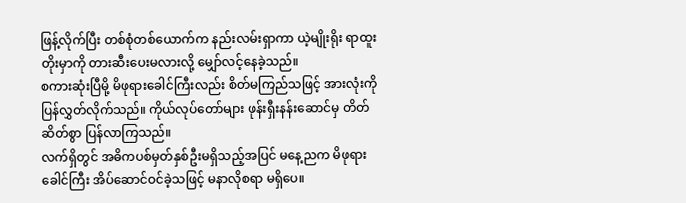ဖြန့်လိုက်ပြီး တစ်စုံတစ်ယောက်က နည်းလမ်းရှာကာ ယဲ့မျိုးရိုး ရာထူးတိုးမှာကို တားဆီးပေးမလားလို့ မျှော်လင့်နေခဲ့သည်။
စကားဆုံးပြီမို့ မိဖုရားခေါင်ကြီးလည်း စိတ်မကြည်သဖြင့် အားလုံးကို ပြန်လွှတ်လိုက်သည်။ ကိုယ်လုပ်တော်များ ဖုန်းရှီးနန်းဆောင်မှ တိတ်ဆိတ်စွာ ပြန်လာကြသည်။
လက်ရှိတွင် အဓိကပစ်မှတ်နှစ်ဦးမရှိသည့်အပြင် မနေ့ညက မိဖုရားခေါင်ကြီး အိပ်ဆောင်ဝင်ခဲ့သဖြင့် မနာလိုစရာ မရှိပေ။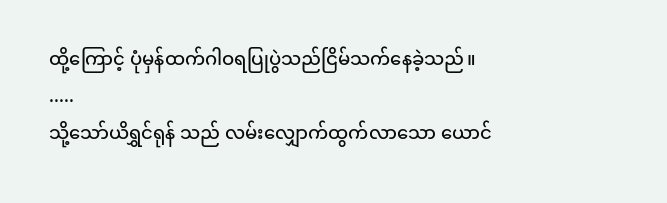ထို့ကြောင့် ပုံမှန်ထက်ဂါဝရပြုပွဲသည်ငြိမ်သက်နေခဲ့သည်။
.....
သို့သော်ယိရွှင်ရုန် သည် လမ်းလျှောက်ထွက်လာသော ယောင်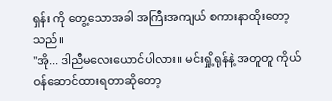ရှန်း ကို တွေ့သောအခါ အကြီးအကျယ် စကားနာထိုးတော့သည်။
"အို... ဒါညီမလေးယောင်ပါလား။ မင်းရှို့ရုန်နဲ့ အတူတူ ကိုယ်ဝန်ဆောင်ထားရတာဆိုတော့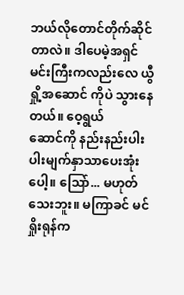ဘယ်လိုတောင်တိုက်ဆိုင်တာလဲ။ ဒါပေမဲ့အရှင်မင်းကြီးကလည်းလေ ယွီရှို့အဆောင် ကိုပဲ သွားနေတယ်။ ဝေ့ရွယ်
ဆောင်ကို နည်းနည်းပါးပါးမျက်နှာသာပေးအုံးပေါ့။ ဩော်... မဟုတ်သေးဘူး။ မကြာခင် မင်ရှိုးရုန်က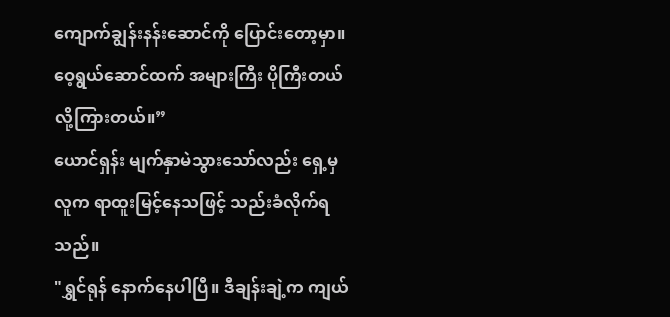ကျောက်ချွန်းနန်းဆောင်ကို ပြောင်းတော့မှာ။ ဝေ့ရွယ်ဆောင်ထက် အများကြီး ပိုကြီးတယ်လို့ကြားတယ်။”
ယောင်ရှန်း မျက်နှာမဲသွားသော်လည်း ရှေ့မှလူက ရာထူးမြင့်နေသဖြင့် သည်းခံလိုက်ရသည်။
"ရွှင်ရုန် နောက်နေပါပြီ။ ဒီချန်းချဲ့က ကျယ်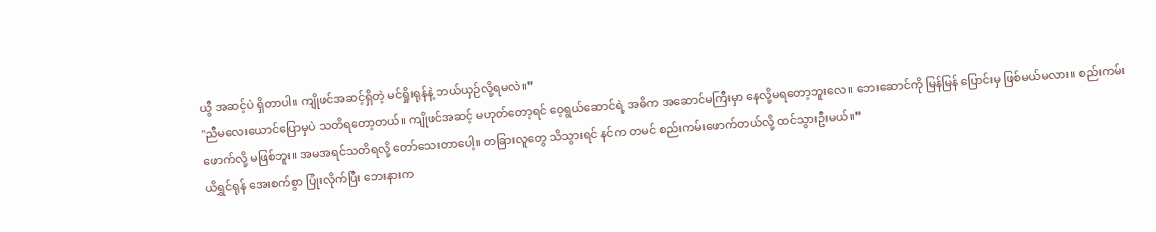ယွီ အဆင့်ပဲ ရှိတာပါ။ ကျိုဖင်အဆင့်ရှိတဲ့ မင်ရှိုးရုန်နဲ့ ဘယ်ယှဉ်လို့ရမလဲ။”
"ညီမလေးယောင်ပြောမှပဲ သတိရတော့တယ်။ ကျိုဖင်အဆင့် မဟုတ်တော့ရင် ဝေ့ရွယ်ဆောင်ရဲ့ အဓိက အဆောင်မကြီးမှာ နေလို့မရတော့ဘူးလေ။ ဘေးဆောင်ကို မြန်မြန် ပြောင်းမှ ဖြစ်မယ်မလား။ စည်းကမ်းဖောက်လို့ မဖြစ်ဘူး။ အမအရင်သတိရလို့ တော်သေးတာပေါ့။ တခြားလူတွေ သိသွားရင် နင်က တမင် စည်းကမ်းဖောက်တယ်လို့ ထင်သွားဦးမယ်။”
ယိရွှင်ရုန် အေးစက်စွာ ပြုံးလိုက်ပြီး ဘေးနားက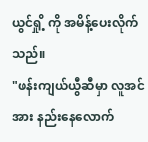ယွင်ရှို့ ကို အမိန့်ပေးလိုက်သည်။
"ဖန်းကျယ်ယွီဆီမှာ လူအင်အား နည်းနေလောက်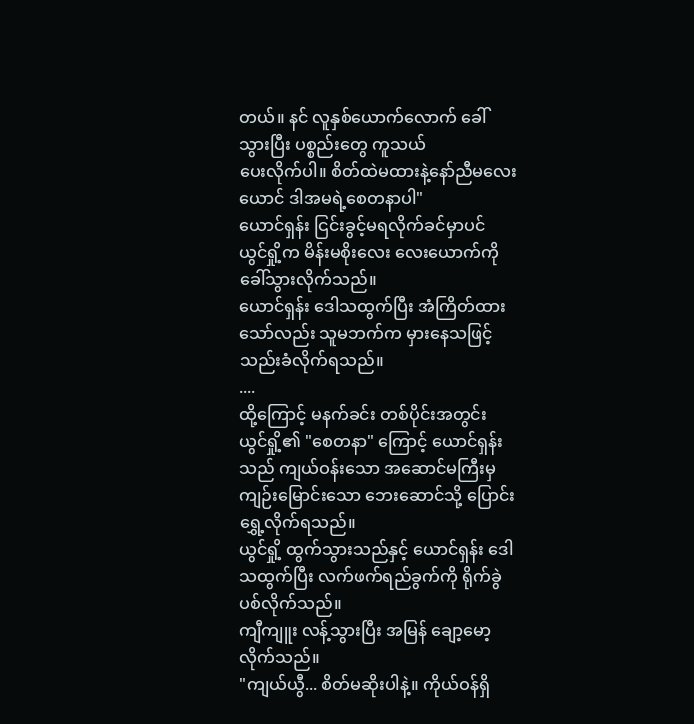တယ်။ နင် လူနှစ်ယောက်လောက် ခေါ်သွားပြီး ပစ္စည်းတွေ ကူသယ်
ပေးလိုက်ပါ။ စိတ်ထဲမထားနဲ့နော်ညီမလေးယောင် ဒါအမရဲ့စေတနာပါ"
ယောင်ရှန်း ငြင်းခွင့်မရလိုက်ခင်မှာပင် ယွင်ရှို့က မိန်းမစိုးလေး လေးယောက်ကို ခေါ်သွားလိုက်သည်။
ယောင်ရှန်း ဒေါသထွက်ပြီး အံကြိတ်ထားသော်လည်း သူမဘက်က မှားနေသဖြင့် သည်းခံလိုက်ရသည်။
....
ထို့ကြောင့် မနက်ခင်း တစ်ပိုင်းအတွင်း ယွင်ရှို့၏ "စေတနာ" ကြောင့် ယောင်ရှန်းသည် ကျယ်ဝန်းသော အဆောင်မကြီးမှ ကျဉ်းမြောင်းသော ဘေးဆောင်သို့ ပြောင်းရွှေ့လိုက်ရသည်။
ယွင်ရှို့ ထွက်သွားသည်နှင့် ယောင်ရှန်း ဒေါသထွက်ပြီး လက်ဖက်ရည်ခွက်ကို ရိုက်ခွဲပစ်လိုက်သည်။
ကျီကျူး လန့်သွားပြီး အမြန် ချော့မော့လိုက်သည်။
"ကျယ်ယွီ... စိတ်မဆိုးပါနဲ့။ ကိုယ်ဝန်ရှိ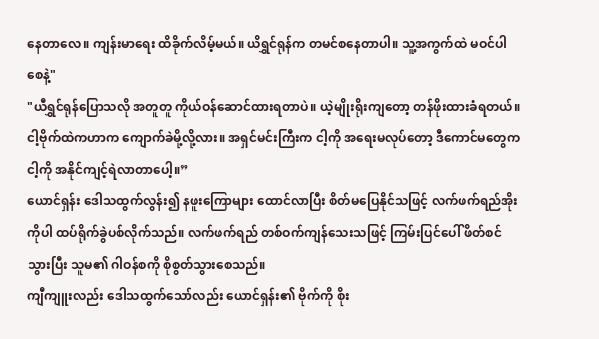နေတာလေ။ ကျန်းမာရေး ထိခိုက်လိမ့်မယ်။ ယိရွှင်ရုန်က တမင်စနေတာပါ။ သူ့အကွက်ထဲ မဝင်ပါစေနဲ့"
"ယီရွှင်ရုန်ပြောသလို အတူတူ ကိုယ်ဝန်ဆောင်ထားရတာပဲ။ ယဲ့မျိုးရိုးကျတော့ တန်ဖိုးထားခံရတယ်။ ငါ့ဗိုက်ထဲကဟာက ကျောက်ခဲမို့လို့လား။ အရှင်မင်းကြီးက ငါ့ကို အရေးမလုပ်တော့ ဒီကောင်မတွေက ငါ့ကို အနိုင်ကျင့်ရဲလာတာပေါ့။”
ယောင်ရှန်း ဒေါသထွက်လွန်း၍ နဖူးကြောများ ထောင်လာပြီး စိတ်မပြေနိုင်သဖြင့် လက်ဖက်ရည်အိုးကိုပါ ထပ်ရိုက်ခွဲပစ်လိုက်သည်။ လက်ဖက်ရည် တစ်ဝက်ကျန်သေးသဖြင့် ကြမ်းပြင်ပေါ် ဖိတ်စင်သွားပြီး သူမ၏ ဂါဝန်စကို စိုစွတ်သွားစေသည်။
ကျီကျူးလည်း ဒေါသထွက်သော်လည်း ယောင်ရှန်း၏ ဗိုက်ကို စိုး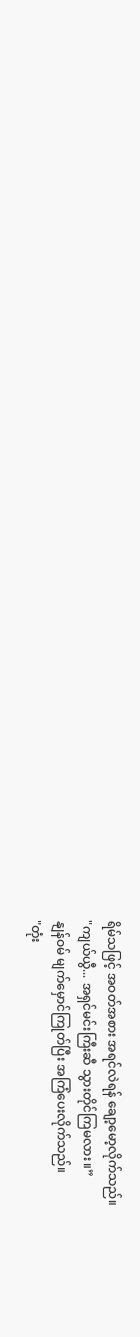ရိမ်သဖြင့် အဝတ်အစား အရင်လဲရန် ချော့မော့လိုက်သည်။
"ကျယ်ယွီ... အရှင်မင်းကြီးဆီ သွားတိုင်ကြမလား။”
နျန်ဝမ် မျက်မှောင်ကြုတ်ပြီး အကြံပေးလိုက်သည်။
"တုံး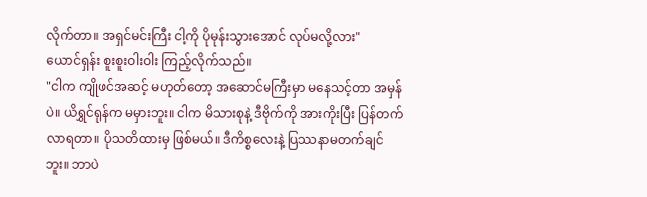လိုက်တာ။ အရှင်မင်းကြီး ငါ့ကို ပိုမုန်းသွားအောင် လုပ်မလို့လား"
ယောင်ရှန်း စူးစူးဝါးဝါး ကြည့်လိုက်သည်။
"ငါက ကျိုဖင်အဆင့် မဟုတ်တော့ အဆောင်မကြီးမှာ မနေသင့်တာ အမှန်ပဲ။ ယိရွှင်ရုန်က မမှားဘူး။ ငါက မိသားစုနဲ့ ဒီဗိုက်ကို အားကိုးပြီး ပြန်တက်လာရတာ။ ပိုသတိထားမှ ဖြစ်မယ်။ ဒီကိစ္စလေးနဲ့ ပြဿနာမတက်ချင်ဘူး။ ဘာပဲ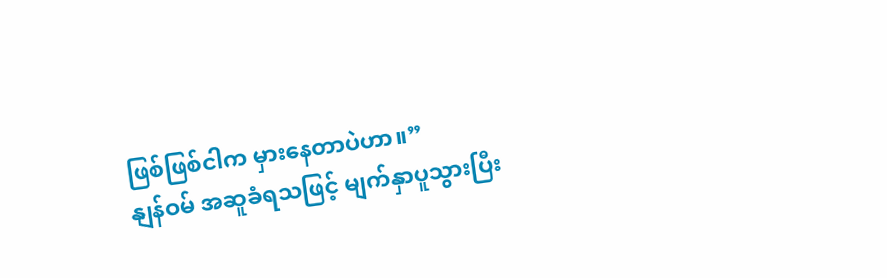ဖြစ်ဖြစ်ငါက မှားနေတာပဲဟာ။”
နျန်ဝမ် အဆူခံရသဖြင့် မျက်နှာပူသွားပြီး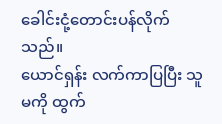ခေါင်းငုံ့တောင်းပန်လိုက်သည်။
ယောင်ရှန်း လက်ကာပြပြီး သူမကို ထွက်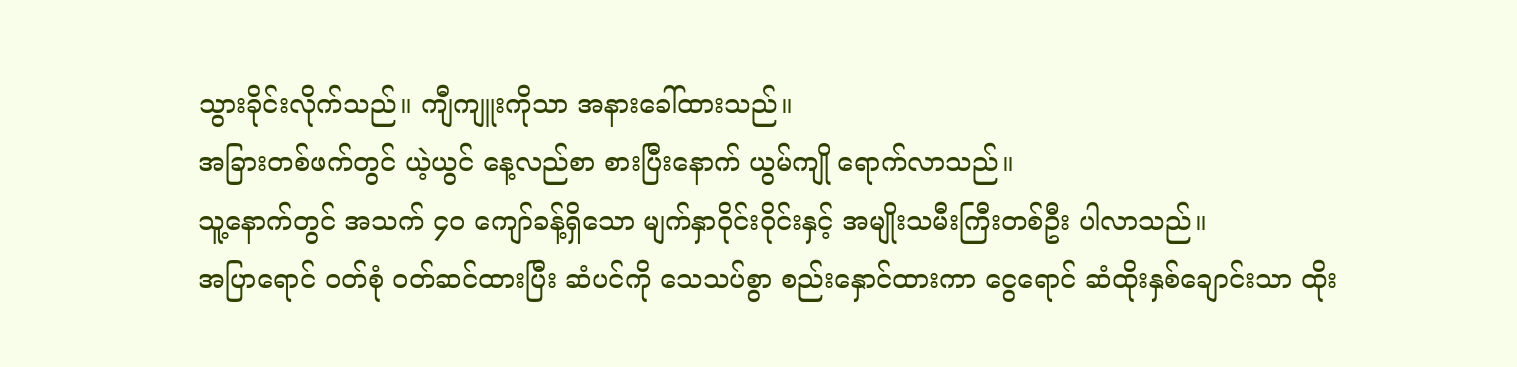သွားခိုင်းလိုက်သည်။ ကျီကျူးကိုသာ အနားခေါ်ထားသည်။
အခြားတစ်ဖက်တွင် ယဲ့ယွင် နေ့လည်စာ စားပြီးနောက် ယွမ်ကျို ရောက်လာသည်။
သူ့နောက်တွင် အသက် ၄၀ ကျော်ခန့်ရှိသော မျက်နှာဝိုင်းဝိုင်းနှင့် အမျိုးသမီးကြီးတစ်ဦး ပါလာသည်။
အပြာရောင် ဝတ်စုံ ဝတ်ဆင်ထားပြီး ဆံပင်ကို သေသပ်စွာ စည်းနှောင်ထားကာ ငွေရောင် ဆံထိုးနှစ်ချောင်းသာ ထိုး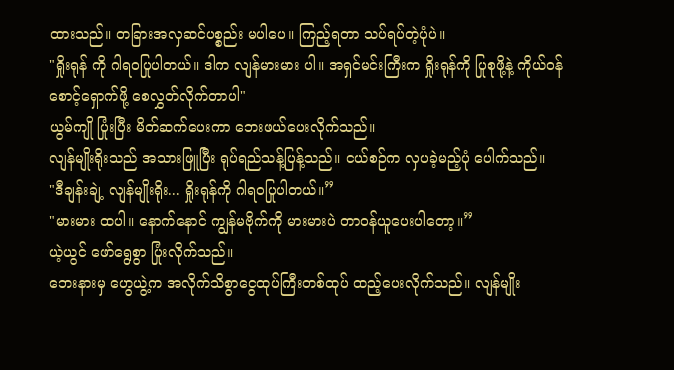ထားသည်။ တခြားအလှဆင်ပစ္စည်း မပါပေ။ ကြည့်ရတာ သပ်ရပ်တဲ့ပုံပဲ။
"ရှိုးရုန် ကို ဂါရဝပြုပါတယ်။ ဒါက လျန်မားမား ပါ။ အရှင်မင်းကြီးက ရှိုးရုန်ကို ပြုစုဖို့နဲ့ ကိုယ်ဝန်စောင့်ရှောက်ဖို့ စေလွှတ်လိုက်တာပါ"
ယွမ်ကျို ပြုံးပြီး မိတ်ဆက်ပေးကာ ဘေးဖယ်ပေးလိုက်သည်။
လျန်မျိုးရိုးသည် အသားဖြူပြီး ရုပ်ရည်သန့်ပြန့်သည်။ ငယ်စဉ်က လှပခဲ့မည့်ပုံ ပေါက်သည်။
"ဒီချန်းချဲ့ လျန်မျိုးရိုး... ရှိုးရုန်ကို ဂါရဝပြုပါတယ်။”
"မားမား ထပါ။ နောက်နောင် ကျွန်မဗိုက်ကို မားမားပဲ တာဝန်ယူပေးပါတော့။”
ယဲ့ယွင် ဖော်ရွေစွာ ပြုံးလိုက်သည်။
ဘေးနားမှ ဟွေယွဲ့က အလိုက်သိစွာငွေထုပ်ကြီးတစ်ထုပ် ထည့်ပေးလိုက်သည်။ လျန်မျိုး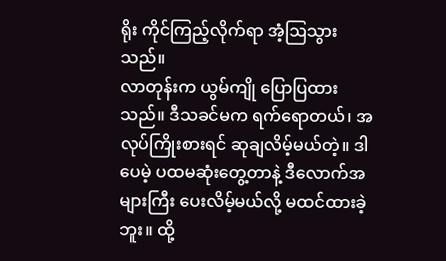ရိုး ကိုင်ကြည့်လိုက်ရာ အံ့ဩသွားသည်။
လာတုန်းက ယွမ်ကျို ပြောပြထားသည်။ ဒီသခင်မက ရက်ရောတယ်၊ အလုပ်ကြိုးစားရင် ဆုချလိမ့်မယ်တဲ့။ ဒါပေမဲ့ ပထမဆုံးတွေ့တာနဲ့ ဒီလောက်အများကြီး ပေးလိမ့်မယ်လို့ မထင်ထားခဲ့ဘူး။ ထို့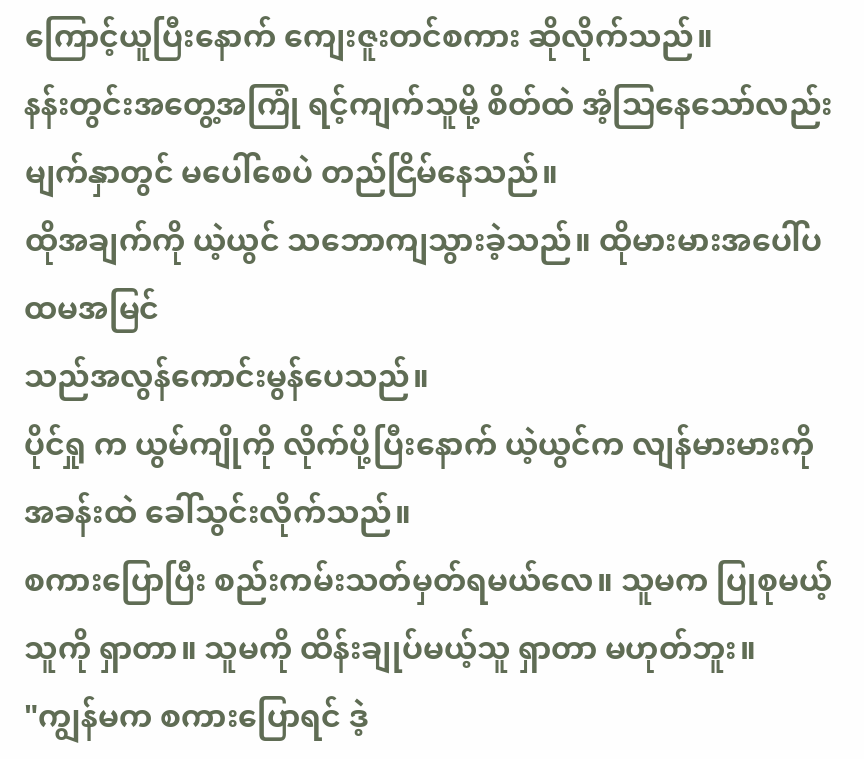ကြောင့်ယူပြီးနောက် ကျေးဇူးတင်စကား ဆိုလိုက်သည်။
နန်းတွင်းအတွေ့အကြုံ ရင့်ကျက်သူမို့ စိတ်ထဲ အံ့ဩနေသော်လည်း မျက်နှာတွင် မပေါ်စေပဲ တည်ငြိမ်နေသည်။
ထိုအချက်ကို ယဲ့ယွင် သဘောကျသွားခဲ့သည်။ ထိုမားမားအပေါ်ပထမအမြင်
သည်အလွန်ကောင်းမွန်ပေသည်။
ပိုင်ရှု က ယွမ်ကျိုကို လိုက်ပို့ပြီးနောက် ယဲ့ယွင်က လျန်မားမားကို အခန်းထဲ ခေါ်သွင်းလိုက်သည်။
စကားပြောပြီး စည်းကမ်းသတ်မှတ်ရမယ်လေ။ သူမက ပြုစုမယ့်သူကို ရှာတာ။ သူမကို ထိန်းချုပ်မယ့်သူ ရှာတာ မဟုတ်ဘူး။
"ကျွန်မက စကားပြောရင် ဒဲ့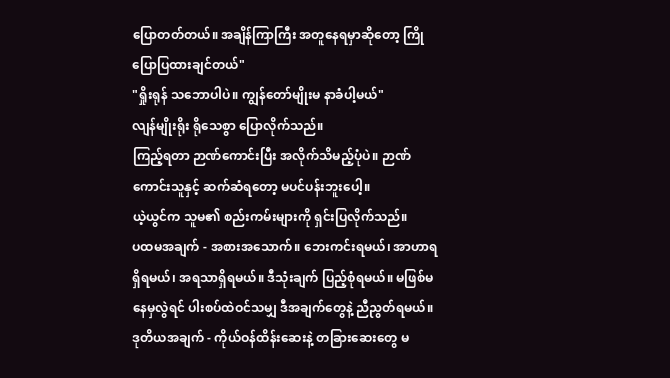ပြောတတ်တယ်။ အချိန်ကြာကြီး အတူနေရမှာဆိုတော့ ကြိုပြောပြထားချင်တယ်"
"ရှိုးရုန် သဘောပါပဲ။ ကျွန်တော်မျိုးမ နာခံပါ့မယ်"
လျန်မျိုးရိုး ရိုသေစွာ ပြောလိုက်သည်။
ကြည့်ရတာ ဉာဏ်ကောင်းပြီး အလိုက်သိမည့်ပုံပဲ။ ဉာဏ်ကောင်းသူနှင့် ဆက်ဆံရတော့ မပင်ပန်းဘူးပေါ့။
ယဲ့ယွင်က သူမ၏ စည်းကမ်းများကို ရှင်းပြလိုက်သည်။
ပထမအချက် - အစားအသောက်။ ဘေးကင်းရမယ်၊ အာဟာရရှိရမယ်၊ အရသာရှိရမယ်။ ဒီသုံးချက် ပြည့်စုံရမယ်။ မဖြစ်မနေမှလွဲရင် ပါးစပ်ထဲဝင်သမျှ ဒီအချက်တွေနဲ့ ညီညွတ်ရမယ်။
ဒုတိယအချက် - ကိုယ်ဝန်ထိန်းဆေးနဲ့ တခြားဆေးတွေ မ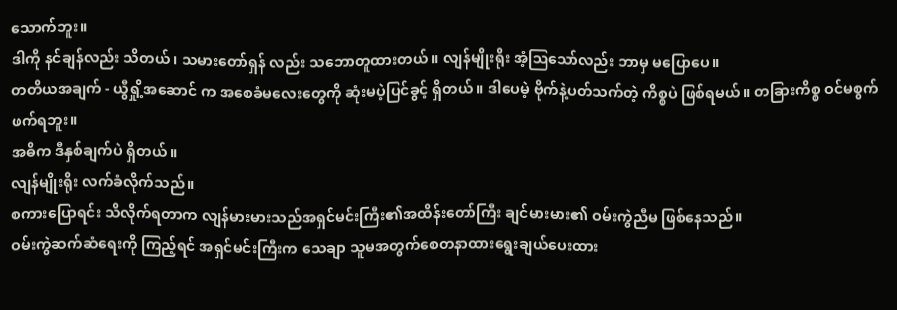သောက်ဘူး။
ဒါကို နင်ချန်လည်း သိတယ်၊ သမားတော်ရှန် လည်း သဘောတူထားတယ်။ လျန်မျိုးရိုး အံ့ဩသော်လည်း ဘာမှ မပြောပေ။
တတိယအချက် - ယွီရှို့အဆောင် က အစေခံမလေးတွေကို ဆုံးမပဲ့ပြင်ခွင့် ရှိတယ်။ ဒါပေမဲ့ ဗိုက်နဲ့ပတ်သက်တဲ့ ကိစ္စပဲ ဖြစ်ရမယ်။ တခြားကိစ္စ ဝင်မစွက်ဖက်ရဘူး။
အဓိက ဒီနှစ်ချက်ပဲ ရှိတယ်။
လျန်မျိုးရိုး လက်ခံလိုက်သည်။
စကားပြောရင်း သိလိုက်ရတာက လျန်မားမားသည်အရှင်မင်းကြီး၏အထိန်းတော်ကြီး ချင်မားမား၏ ဝမ်းကွဲညီမ ဖြစ်နေသည်။
ဝမ်းကွဲဆက်ဆံရေးကို ကြည့်ရင် အရှင်မင်းကြီးက သေချာ သူမအတွက်စေတနာထားရွေးချယ်ပေးထား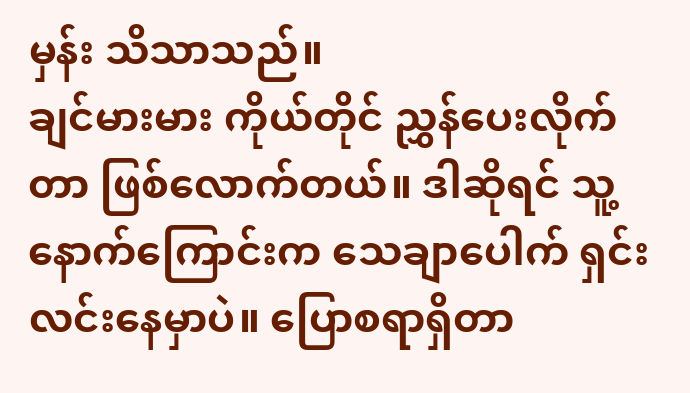မှန်း သိသာသည်။
ချင်မားမား ကိုယ်တိုင် ညွှန်ပေးလိုက်တာ ဖြစ်လောက်တယ်။ ဒါဆိုရင် သူ့နောက်ကြောင်းက သေချာပေါက် ရှင်းလင်းနေမှာပဲ။ ပြောစရာရှိတာ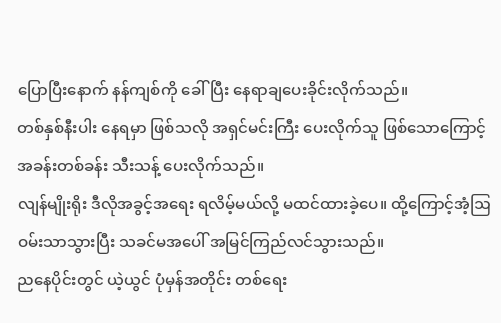ပြောပြီးနောက် နန်ကျစ်ကို ခေါ်ပြီး နေရာချပေးခိုင်းလိုက်သည်။
တစ်နှစ်နီးပါး နေရမှာ ဖြစ်သလို အရှင်မင်းကြီး ပေးလိုက်သူ ဖြစ်သောကြောင့် အခန်းတစ်ခန်း သီးသန့် ပေးလိုက်သည်။
လျန်မျိုးရိုး ဒီလိုအခွင့်အရေး ရလိမ့်မယ်လို့ မထင်ထားခဲ့ပေ။ ထို့ကြောင့်အံ့ဩဝမ်းသာသွားပြီး သခင်မအပေါ် အမြင်ကြည်လင်သွားသည်။
ညနေပိုင်းတွင် ယဲ့ယွင် ပုံမှန်အတိုင်း တစ်ရေး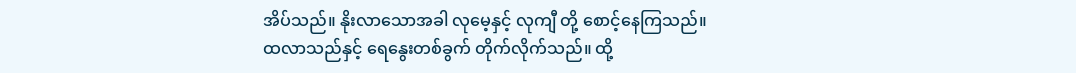အိပ်သည်။ နိုးလာသောအခါ လုမေ့နှင့် လုကျီ တို့ စောင့်နေကြသည်။
ထလာသည်နှင့် ရေနွေးတစ်ခွက် တိုက်လိုက်သည်။ ထို့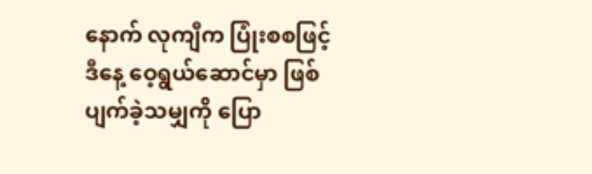နောက် လုကျီက ပြုံးစစဖြင့် ဒီနေ့ ဝေ့ရွယ်ဆောင်မှာ ဖြစ်ပျက်ခဲ့သမျှကို ပြော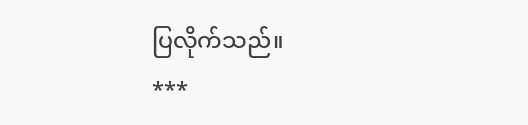ပြလိုက်သည်။
***